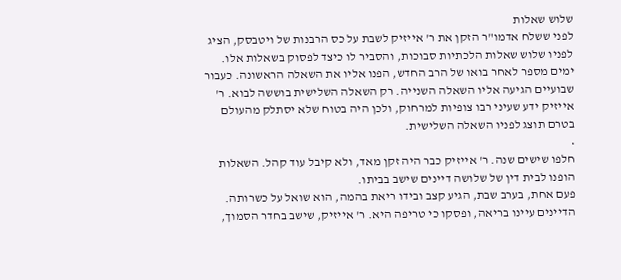שלוש שאלות
לפני ששלח אדמו"ר הזקן את ר' אייזיק לשבת על כס הרבנות של ויטבסק, הציג לפניו שלוש שאלות הלכתיות סבוכות, והסביר לו כיצד לפסוק בשאלות אלו.
ימים מספר לאחר בואו של הרב החדש, הפנו אליו את השאלה הראשונה. כעבור שבועיים הגיעה אליו השאלה השנייה. רק השאלה השלישית בוששה לבוא. ר' אייזיק ידע שעיני רבו צופיות למרחוק, ולכן היה בטוח שלא יסתלק מהעולם בטרם תוצג לפניו השאלה השלישית.
•
חלפו שישים שנה. ר' אייזיק כבר היה זקן מאד, ולא קיבל עוד קהל. השאלות הופנו לבית דין של שלושה דיינים שישב בביתו.
פעם אחת, בערב שבת, הגיע קצב ובידו ריאת בהמה, הוא שואל על כשרותה.
הדיינים עיינו בריאה, ופסקו כי טריפה היא. ר' אייזיק, שישב בחדר הסמוך,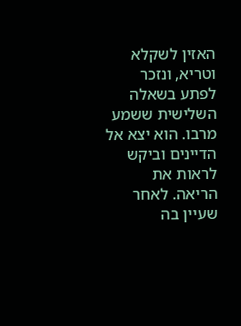האזין לשקלא וטריא, ונזכר לפתע בשאלה השלישית ששמע מרבו. הוא יצא אל הדיינים וביקש לראות את הריאה. לאחר שעיין בה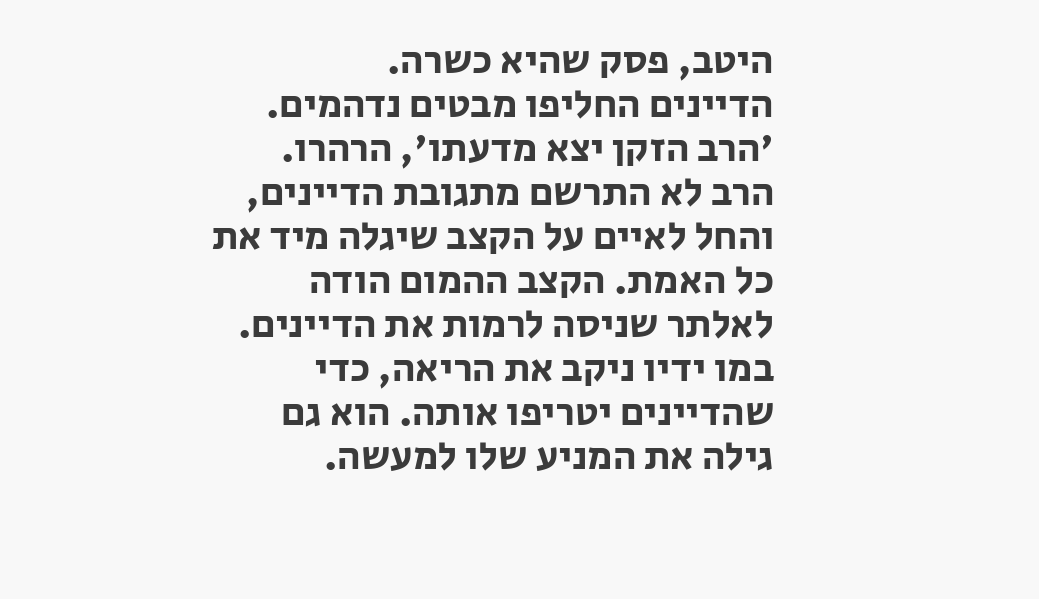היטב, פסק שהיא כשרה.
הדיינים החליפו מבטים נדהמים. 'הרב הזקן יצא מדעתו', הרהרו.
הרב לא התרשם מתגובת הדיינים, והחל לאיים על הקצב שיגלה מיד את כל האמת. הקצב ההמום הודה לאלתר שניסה לרמות את הדיינים. במו ידיו ניקב את הריאה, כדי שהדיינים יטריפו אותה. הוא גם גילה את המניע שלו למעשה.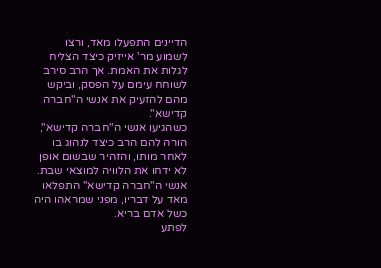הדיינים התפעלו מאד, ורצו לשמוע מר' אייזיק כיצד הצליח לגלות את האמת. אך הרב סירב לשוחח עימם על הפסק, וביקש מהם להזעיק את אנשי ה"חברה קדישא".
כשהגיעו אנשי ה"חברה קדישא", הורה להם הרב כיצד לנהוג בו לאחר מותו, והזהיר שבשום אופן לא ידחו את הלוויה למוצאי שבת. אנשי ה"חברה קדישא" התפלאו מאד על דבריו, מפני שמראהו היה כשל אדם בריא.
לפתע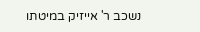נשכב ר' אייזיק במיטתו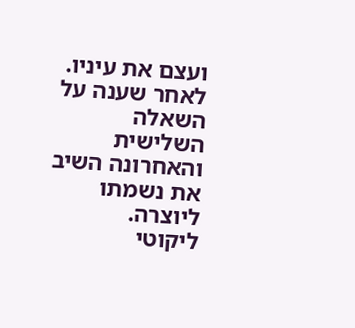ועצם את עיניו. לאחר שענה על השאלה השלישית והאחרונה השיב את נשמתו ליוצרה.
ליקוטי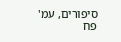סיפורים, עמ' פח